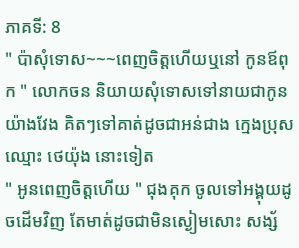ភាគទី: 8
" ប៉ាសុំទោស~~~ពេញចិត្តហើយឬនៅ កូនឪពុក " លោកចន និយាយសុំទោសទៅនាយជាកូនយ៉ាងវែង គិតៗទៅគាត់ដូចជាអន់ជាង ក្មេងប្រុសឈ្មោះ ថេយ៉ុង នោះទៀត
" អូនពេញចិត្តហើយ " ជុងគុក ចូលទៅអង្គុយដូចដើមវិញ តែមាត់ដូចជាមិនស្ងៀមសោះ សង្ស័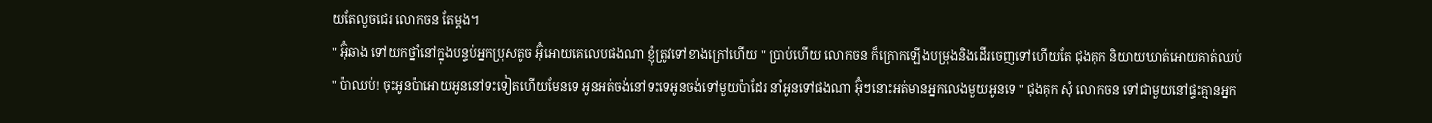យតែលួចជេរ លោកចន តែម្ដង។
" អ៊ុំឆាង ទៅយកថ្នាំនៅក្នុងបន្ទប់អ្នកប្រុសតូច អ៊ុំអោយគេលេបផងណា ខ្ញុំត្រូវទៅខាងក្រៅហើយ " ប្រាប់ហើយ លោកចន ក៏ក្រោកឡើងបម្រុងនិងដើរចេញទៅហើយតែ ជុងគុក និយាយឃាត់អោយគាត់ឈប់
" ប៉ាឈប់! ចុះអូនប៉ាអោយអូននៅទះទៀតហើយមែនទេ អូនអត់ចង់នៅទះទេអូនចង់ទៅមួយប៉ាដែរ នាំអូនទៅផងណា អ៊ុំៗនោះអត់មានអ្នកលេងមួយអូនទេ " ជុងគុក សុំ លោកចន ទៅជាមួយនៅផ្ទះគ្មានអ្នក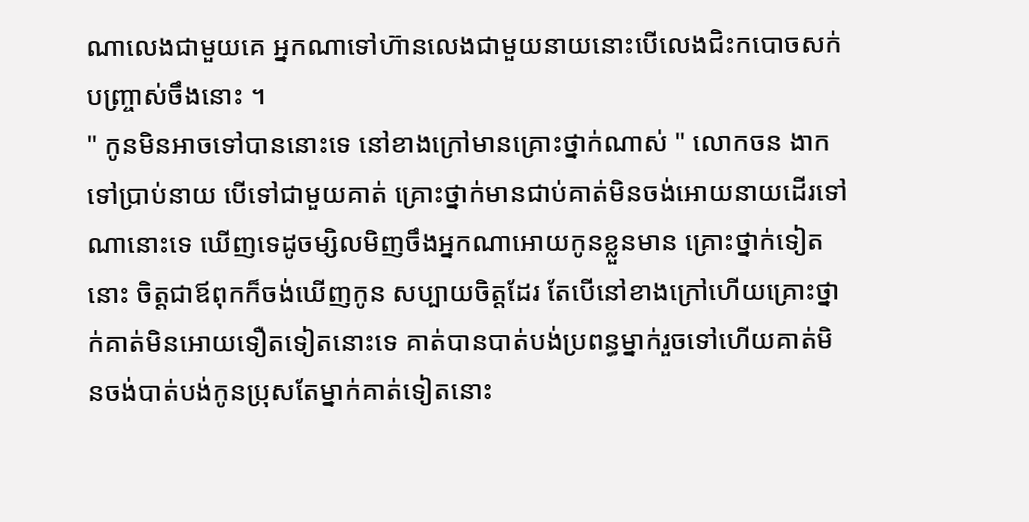ណាលេងជាមួយគេ អ្នកណាទៅហ៊ានលេងជាមួយនាយនោះបើលេងជិះកបោចសក់បញ្ច្រាស់ចឹងនោះ ។
" កូនមិនអាចទៅបាននោះទេ នៅខាងក្រៅមានគ្រោះថ្នាក់ណាស់ " លោកចន ងាកទៅប្រាប់នាយ បើទៅជាមួយគាត់ គ្រោះថ្នាក់មានជាប់គាត់មិនចង់អោយនាយដើរទៅណានោះទេ ឃើញទេដូចម្សិលមិញចឹងអ្នកណាអោយកូនខ្លួនមាន គ្រោះថ្នាក់ទៀតនោះ ចិត្តជាឪពុកក៏ចង់ឃើញកូន សប្បាយចិត្តដែរ តែបើនៅខាងក្រៅហើយគ្រោះថ្នាក់គាត់មិនអោយទឿតទៀតនោះទេ គាត់បានបាត់បង់ប្រពន្ធម្នាក់រួចទៅហើយគាត់មិនចង់បាត់បង់កូនប្រុសតែម្នាក់គាត់ទៀតនោះ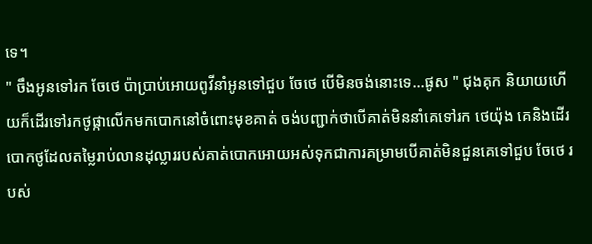ទេ។
" ចឹងអូនទៅរក ចែថេ ប៉ាប្រាប់អោយពូវីនាំអូនទៅជួប ចែថេ បើមិនចង់នោះទេ...ផូស " ជុងគុក និយាយហើយក៏ដើរទៅរកថូផ្កាលើកមកបោកនៅចំពោះមុខគាត់ ចង់បញ្ជាក់ថាបើគាត់មិននាំគេទៅរក ថេយ៉ុង គេនិងដើរបោកថូដែលតម្លៃរាប់លានដុល្លាររបស់គាត់បោកអោយអស់ទុកជាការគម្រាមបើគាត់មិនជួនគេទៅជួប ចែថេ របស់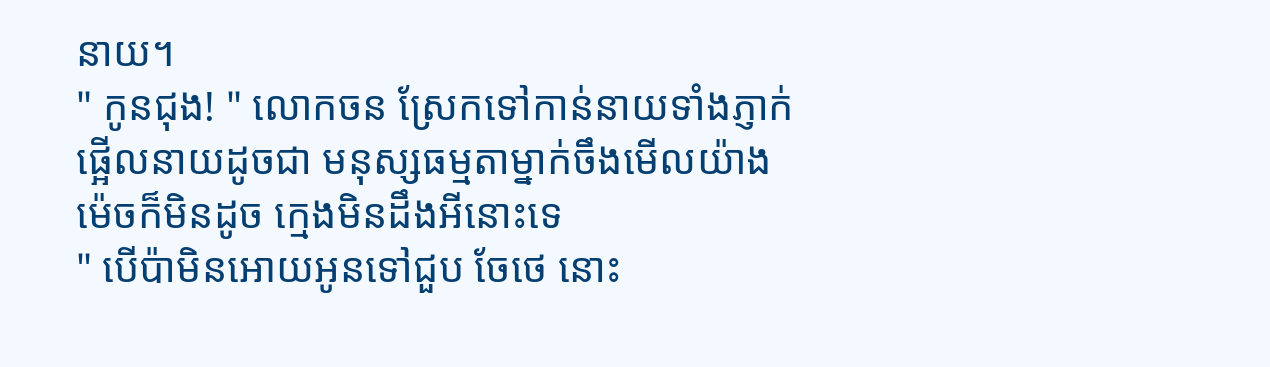នាយ។
" កូនជុង! " លោកចន ស្រែកទៅកាន់នាយទាំងភ្ញាក់ផ្អើលនាយដូចជា មនុស្សធម្មតាម្នាក់ចឹងមើលយ៉ាងម៉េចក៏មិនដូច ក្មេងមិនដឹងអីនោះទេ
" បើប៉ាមិនអោយអូនទៅជួប ចែថេ នោះ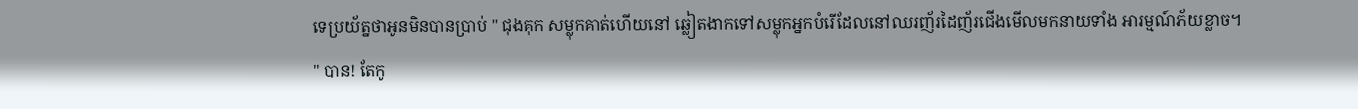ទេប្រយ័ត្នថាអូនមិនបានប្រាប់ " ជុងគុក សម្លុកគាត់ហើយនៅ ឆ្លៀតងាកទៅសម្លុកអ្នកបំរើដែលនៅឈរញ័រដៃញ័រជើងមើលមកនាយទាំង អារម្មណ៍ភ័យខ្លាច។
" បាន! តែកូ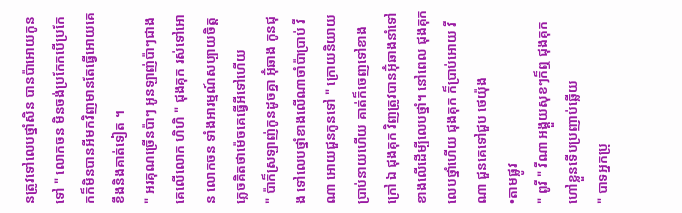នត្រូវទៅលេបថ្នាំសិន បានប៉ាអោយកូនទៅ " លោកចន មិនចង់ប្រកែកបើប្រកែកក៏មិនបានអីមកវិញមានតែធ្វើអោយគេខឹងនិងគាត់ទៀត ។
" អរគុណច្រើនប៉ាៗ អូនឡាញ់ប៉ាៗជាងគេលើលោក ហិហិ " ជុងគុក រស់ទៅអោន លោកចន ទាំងអារម្មណ៍សប្បាយចិត្តភ្លេចគិតថាម៉េចគេធ្វើអីទៅហើយ
" ប៉ាក៏ស្រឡាញ់កូនដូចគ្នា អ៊ុំឆាង កូនជុង ទៅលេបថ្នាំខាងលើណាចាំប៉ាប្រាប់ វីណា អោយជួនកូនទៅ " ក្រោយនិយាយប្រាប់នាយហើយ គាត់ក៏ចេញទៅខាងក្រៅ ឯ ជុងគុក វិញត្រូវបានអ៊ុំឆាងនាំទៅខាងលើដើម្បីលេបថ្នាំ។ នៅពេល ជុងគុក លេបថ្នាំហើយ ជុងគុក ក៏ប្រាប់អោយ វីណា ជួនគេទៅជួប ថេយ៉ុង
•តាមផ្លូវ
" ពូវី " វីណា អង្គួយសុខៗក៏ឮ ជុងគុក ហៅខ្លួនទើបប្រញាប់ឆ្លើយ
" បាទអ្នកប្រុ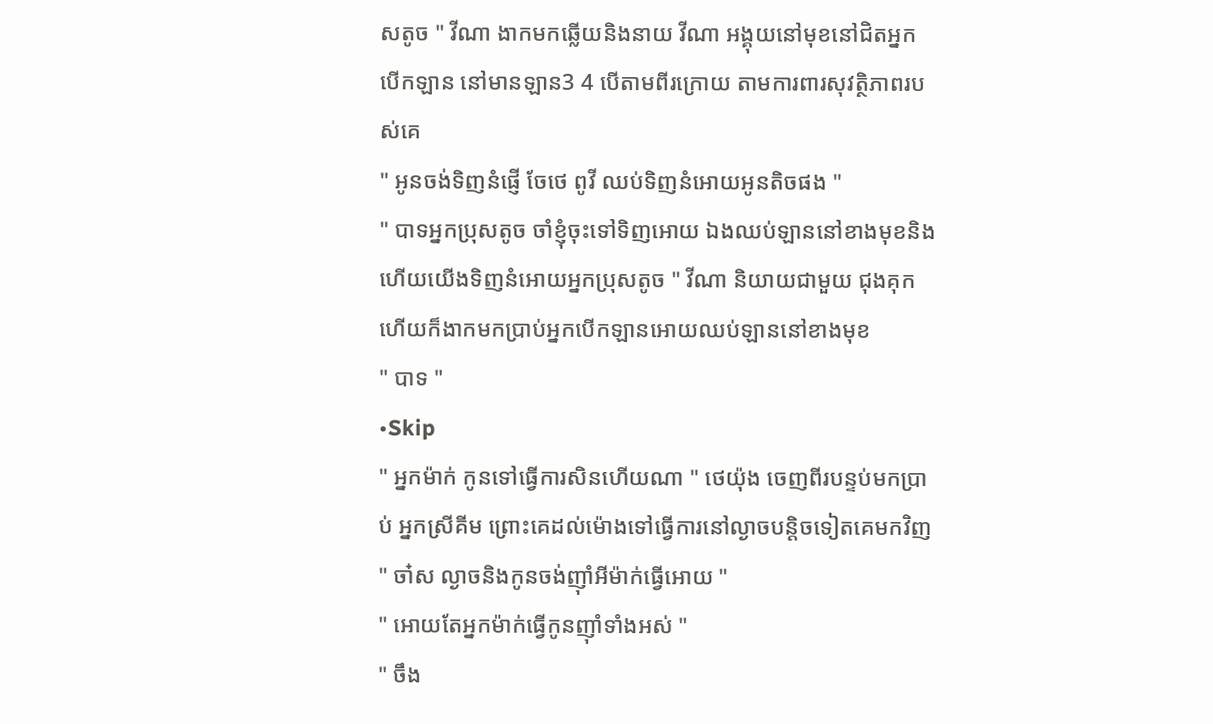សតូច " វីណា ងាកមកឆ្លើយនិងនាយ វីណា អង្គុយនៅមុខនៅជិតអ្នកបើកឡាន នៅមានឡាន3 4 បើតាមពីរក្រោយ តាមការពារសុវត្ថិភាពរបស់គេ
" អូនចង់ទិញនំផ្ញើ ចែថេ ពូវី ឈប់ទិញនំអោយអូនតិចផង "
" បាទអ្នកប្រុសតូច ចាំខ្ញុំចុះទៅទិញអោយ ឯងឈប់ឡាននៅខាងមុខនិងហើយយើងទិញនំអោយអ្នកប្រុសតូច " វីណា និយាយជាមួយ ជុងគុក ហើយក៏ងាកមកប្រាប់អ្នកបើកឡានអោយឈប់ឡាននៅខាងមុខ
" បាទ "
•Skip
" អ្នកម៉ាក់ កូនទៅធ្វើការសិនហើយណា " ថេយ៉ុង ចេញពីរបន្ទប់មកប្រាប់ អ្នកស្រីគីម ព្រោះគេដល់ម៉ោងទៅធ្វើការនៅល្ងាចបន្តិចទៀតគេមកវិញ
" ចា៎ស ល្ងាចនិងកូនចង់ញ៉ាំអីម៉ាក់ធ្វើអោយ "
" អោយតែអ្នកម៉ាក់ធ្វើកូនញ៉ាំទាំងអស់ "
" ចឹង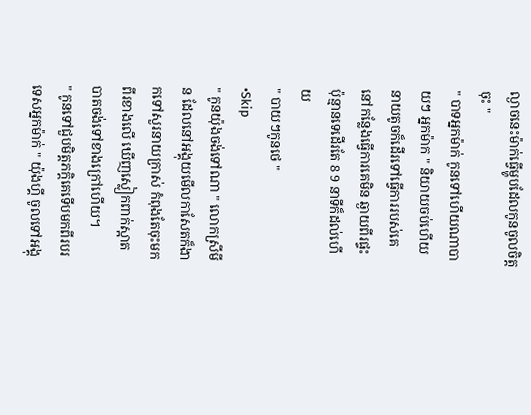ល្ងាចនេះម៉ាក់ធ្វើម្ហូបដែលកូនចូលចិត្តចុះ "
" បាទអ្នកម៉ាក់ កូនទៅហើយណាបាយៗ អ្នកម៉ាក " និយាយចប់ហើយនាយតូចក៏ដើរទៅធ្វើការរបស់គេ នៅកន្លែងធ្វើការគេមិន ឆ្ងាយពីរផ្ទះ ប៉ុន្មានទេដើរតែ 8 9 នាទីក៏ដល់ហើយ
" បាយៗកូនថេ "
•Skip
" កូនយ៉ុងចង់ទៅណា " លោកស្រីមីន ដែលនៅអង្គុយមើលកាសែតក៏ងាកទៅសួរនាយក្រាស់ កំពុងតែចុះមកពីរខាងលើ ឃើញស្លៀកពាក់ស្អាតបាតចង់ទៅខាងក្រៅហើយ។
" កូនទៅជួបមិត្តភក្តិគេទើបមកពីរបរទេសអ្នកម៉ាក់ " យ៉ុងហ្គី ចូលទៅអង្គុ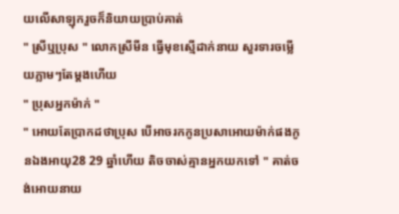យលើសាឡុករួចក៏និយាយប្រាប់គាត់
" ស្រីឬប្រុស " លោកស្រីមីន ធ្វើមុខស្មើដាក់នាយ សួរទារចម្លើយភ្លាមៗតែម្ដងហើយ
" ប្រុសអ្នកម៉ាក់ "
" អោយតែប្រាកដថាប្រុស បើអាចរកកូនប្រសាអោយម៉ាក់ផងកូនឯងអាយុ28 29 ឆ្នាំហើយ តិចចាស់គ្មានអ្នកយកទៅ " គាត់ចង់អោយនាយ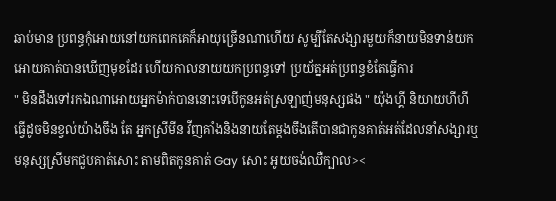ឆាប់មាន ប្រពន្ធកុំអោយនៅយកពេកគេក៏អាយុច្រើនណាហើយ សូម្បីតែសង្សារមួយក៏នាយមិនទាន់យកអោយគាត់បានឃើញមុខដែរ ហើយកាលនាយយកប្រពន្ធទៅ ប្រយ័ត្នអត់ប្រពន្ធខំតែធ្វើការ
" មិនដឹងទៅរកឯណាអោយអ្នកម៉ាក់បាននោះទេបើកូនអត់ស្រឡាញ់មនុស្សផង " យ៉ុងហ្គី និយាយហីហី ធ្វើដូចមិនខ្វល់យ៉ាងចឹង តែ អ្នកស្រីមីន វីញគាំងនិងនាយតែម្ដងចឹងតើបានជាកូនគាត់អត់ដែលនាំសង្សារឬ មនុស្សស្រីមកជួបគាត់សោះ តាមពិតកូនគាត់ Gay សោះ អូយចង់ឈឺក្បាល><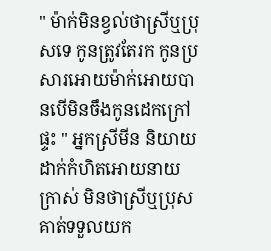" ម៉ាក់មិនខ្វល់ថាស្រីឬប្រុសទេ កូនត្រូវតែរក កូនប្រសារអោយម៉ាក់អោយបានបើមិនចឹងកូនដេកក្រៅផ្ទះ " អ្នកស្រីមីន និយាយដាក់កំហិតអោយនាយក្រាស់ មិនថាស្រីឬប្រុសគាត់ទទួលយក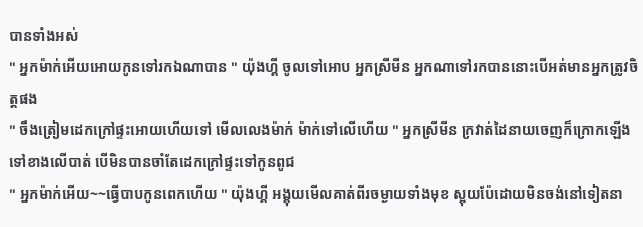បានទាំងអស់
" អ្នកម៉ាក់អើយអោយកូនទៅរកឯណាបាន " យ៉ុងហ្គី ចូលទៅអោប អ្នកស្រីមីន អ្នកណាទៅរកបាននោះបើអត់មានអ្នកត្រូវចិត្តផង
" ចឹងត្រៀមដេកក្រៅផ្ទះអោយហើយទៅ មើលលេងម៉ាក់ ម៉ាក់ទៅលើហើយ " អ្នកស្រីមីន ក្រវាត់ដៃនាយចេញក៏ក្រោកឡើងទៅខាងលើបាត់ បើមិនបានចាំតែដេកក្រៅផ្ទះទៅកូនពូជ
" អ្នកម៉ាក់អើយ~~ធ្វើបាបកូនពេកហើយ " យ៉ុងហ្គី អង្គុយមើលគាត់ពីរចម្ងាយទាំងមុខ ស្អុយប៉ែដោយមិនចង់នៅទៀតនា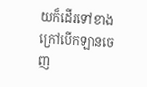យក៏ដើរទៅខាងក្រៅបើកឡានចេញ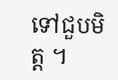ទៅជួបមិត្ត ។